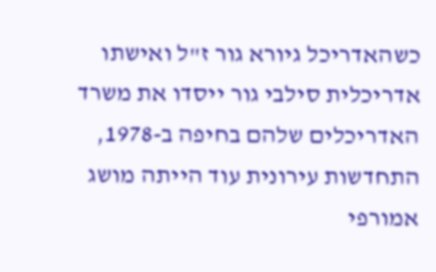כשהאדריכל גיורא גור ז"ל ואישתו אדריכלית סילבי גור ייסדו את משרד האדריכלים שלהם בחיפה ב-1978, התחדשות עירונית עוד הייתה מושג אמורפי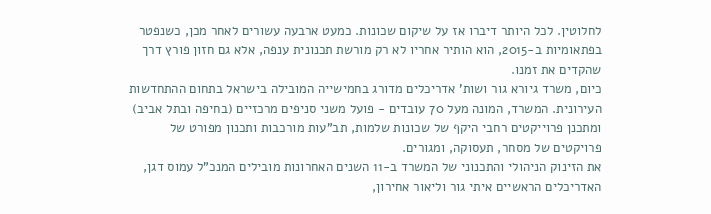לחלוטין. לכל היותר דיברו אז על שיקום שכונות. כמעט ארבעה עשורים לאחר מכן, כשנפטר בפתאומיות ב-2015, הוא הותיר אחריו לא רק מורשת תכנונית ענפה, אלא גם חזון פורץ דרך שהקדים את זמנו.
כיום, משרד גיורא גור ושות' אדריכלים מדורג בחמישייה המובילה בישראל בתחום ההתחדשות העירונית. המשרד, המונה מעל 70 עובדים - פועל משני סניפים מרכזיים (בחיפה ובתל אביב) ומתכנן פרוייקטים רחבי היקף של שכונות שלמות, תב"עות מורכבות ותכנון מפורט של פרויקטים של מסחר, תעסוקה, ומגורים.
את הזינוק הניהולי והתכנוני של המשרד ב-11 השנים האחרונות מובילים המנכ"ל עמוס דגן, האדריכלים הראשיים איתי גור וליאור אחירון,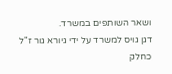ושאר השותפים במשרד.
דגן גויס למשרד על ידי גיורא גור ז"ל כחלק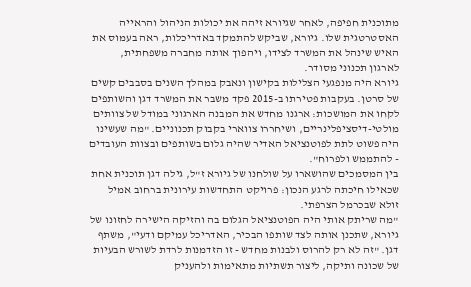מתוכנית חפיפה, לאחר שגיורא זיהה את יכולות הניהול והראייה האסטרטגית שלו. גיורא, שביקש להתמקד באדריכלות, ראה בעמוס את האיש שינהל את המשרד לצידו, ויהפוך אותה מחברה משפחתית, לארגון תכנוני מסודר.
גיורא היה מנפגעי הצלילות בקישון ונאבק במהלך השנים בסבבים קשים של סרטן. בעקבות פטירתו ב-2015 פקד משבר את המשרד דגן והשותפים לקחו את המושכות: ארגנו מחדש את המבנה הארגוני במודל של צוותים מולטי-דיסציפלינריים, ושיחררו צווארי בקבוק תכנוניים. "מה שעשינו היה פשוט לתת לפוטנציאל האדיר שהיה גלום בשותפים ובצוות העובדים - להתממש ולפרוח".
בין המסמכים שהושארו על שולחנו של גיורא ז"ל, גילה דגן תוכנית אחת שכאילו חיכתה לרגע הנכון: פרויקט התחדשות עירונית ברחוב אמיל זולא שבכרמל הצרפתי.
"מה שריתק אותי היה הפוטנציאל הגלום בה והזיקה הישירה לחזונו של גיורא, שתכנן אותה לצד שותפו הבכיר, האדריכל עמיקם ודעי", משתף דגן. "זה לא רק להרוס ולבנות מחדש - זו הזדמנות לרדת לשורש הבעיות של שכונה ותיקה, ליצור תשתיות מתאימות ולהעניק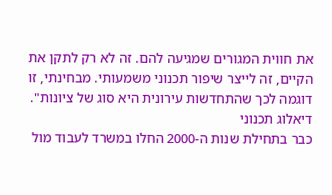את חווית המגורים שמגיעה להם. זה לא רק לתקן את הקיים, זה לייצר שיפור תכנוני משמעותי. מבחינתי, זו דוגמה לכך שהתחדשות עירונית היא סוג של ציונות".
דיאלוג תכנוני
כבר בתחילת שנות ה-2000 החלו במשרד לעבוד מול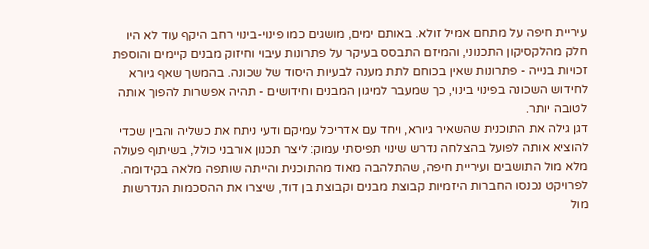עיריית חיפה על מתחם אמיל זולא. באותם ימים, מושגים כמו פינוי-בינוי רחב היקף עוד לא היו חלק מהלקסיקון התכנוני, והמיזם התבסס בעיקר על פתרונות עיבוי וחיזוק מבנים קיימים והוספת זכויות בנייה - פתרונות שאין בכוחם לתת מענה לבעיות היסוד של שכונה. בהמשך שאף גיורא לחידוש השכונה בפינוי בינוי, כך שמעבר למיגון המבנים וחידושים - תהיה אפשרות להפוך אותה לטובה יותר.
דגן גילה את התוכנית שהשאיר גיורא, ויחד עם אדריכל עמיקם ודעי ניתח את כשליה והבין שכדי להוציא אותה לפועל בהצלחה נדרש שינוי תפיסתי עמוק: ליצר תכנון אורבני כולל, בשיתוף פעולה מלא מול התושבים ועיריית חיפה, שהתלהבה מאוד מהתוכנית והייתה שותפה מלאה בקידומה. לפרויקט נכנסו החברות היזמיות קבוצת מבנים וקבוצת בן דוד, שיצרו את ההסכמות הנדרשות מול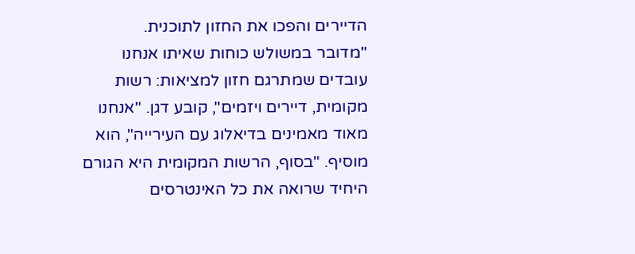הדיירים והפכו את החזון לתוכנית.
"מדובר במשולש כוחות שאיתו אנחנו עובדים שמתרגם חזון למציאות: רשות מקומית, דיירים ויזמים", קובע דגן. "אנחנו מאוד מאמינים בדיאלוג עם העירייה", הוא מוסיף. "בסוף, הרשות המקומית היא הגורם היחיד שרואה את כל האינטרסים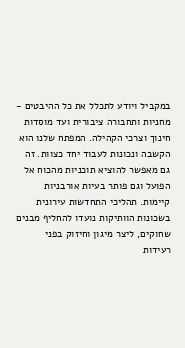במקביל ויודע לתכלל את כל ההיבטים - מחניות ותחבורה ציבורית ועד מוסדות חינוך וצרכי הקהילה. המפתח שלנו הוא הקשבה ונכונות לעבוד יחד כצוות. זה גם מאפשר להוציא תוכניות מהכוח אל הפועל וגם פותר בעיות אורבניות קיימות. תהליכי התחדשות עירונית בשכונות הוותיקות נועדו להחליף מבנים שחוקים, ליצר מיגון וחיזוק בפני רעידות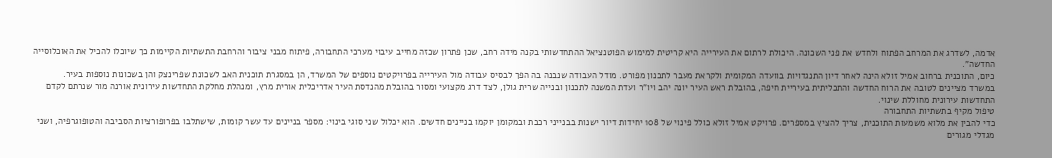אדמה, לשדרג את המרחב הפתוח ולחדש את פני השכונה. היכולת לרתום את העירייה היא קריטית למימוש הפוטנציאל ההתחדשותי בקנה מידה רחב, שכן פתרון שכזה מחייב עיבוי מערכי התחבורה, פיתוח מבני ציבור והרחבת התשתיות הקיימות כך שיוכלו להכיל את האוכלוסייה החדשה".
כיום, התוכנית ברחוב אמיל זולא הינה לאחר דיון התנגדויות בוועדה המקומית ולקראת מעבר לתכנון מפורט. מודל העבודה שנבנה בה הפך לבסיס עבודה מול העירייה בפרויקטים נוספים של המשרד, הן במסגרת תוכנית האב לשכונת שפרינצק והן בשכונות נוספות בעיר.
במשרד מציינים לטובה את הרוח החדשה והתכליתית בעיריית חיפה, בהובלת ראש העיר יונה יהב ויו"ר ועדת המשנה לתכנון ובנייה שרית גולן, לצד דרג מקצועי ומסור בהובלת מהנדסת העיר אדריכלית אורית מרץ, ומנהלת מחלקת התחדשות עירונית אורנה מור שנרתם לקדם התחדשות עירונית מחוללת שינוי.
טיפול מקיף בתשתיות התחבורה
כדי להבין את מלוא משמעות התוכנית, צריך להציץ במספרים. פרויקט אמיל זולא כולל פינוי של 108 יחידות דיור ישנות בבנייני רכבת ובמקומן יוקמו בניינים חדשים. הוא יכלול שני סוגי בינוי: מספר בניינים עד עשר קומות, שישתלבו בפרופורציות הסביבה והטופוגרפיה, ושני מגדלי מגורים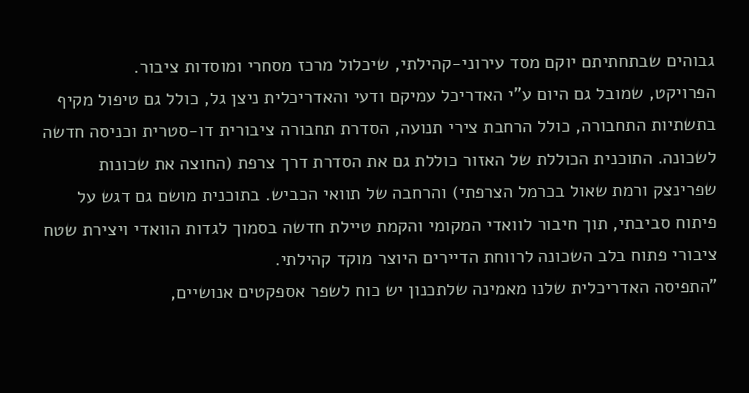גבוהים שבתחתיתם יוקם מסד עירוני-קהילתי, שיכלול מרכז מסחרי ומוסדות ציבור.
הפרויקט, שמובל גם היום ע"י האדריכל עמיקם ודעי והאדריכלית ניצן גל, כולל גם טיפול מקיף בתשתיות התחבורה, כולל הרחבת צירי תנועה, הסדרת תחבורה ציבורית דו-סטרית וכניסה חדשה לשכונה. התוכנית הכוללת של האזור כוללת גם את הסדרת דרך צרפת (החוצה את שכונות שפרינצק ורמת שאול בכרמל הצרפתי) והרחבה של תוואי הכביש. בתוכנית מושם גם דגש על פיתוח סביבתי, תוך חיבור לוואדי המקומי והקמת טיילת חדשה בסמוך לגדות הוואדי ויצירת שטח ציבורי פתוח בלב השכונה לרווחת הדיירים היוצר מוקד קהילתי.
"התפיסה האדריכלית שלנו מאמינה שלתכנון יש כוח לשפר אספקטים אנושיים,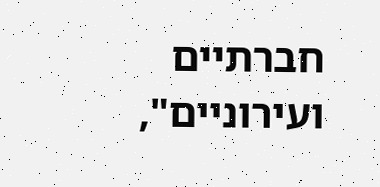חברתיים ועירוניים",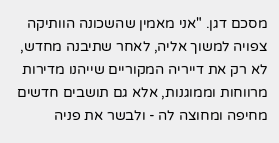מסכם דגן. "אני מאמין שהשכונה הוותיקה צפויה למשוך אליה, לאחר שתיבנה מחדש, לא רק את דייריה המקוריים שייהנו מדירות מרווחות וממוגנות, אלא גם תושבים חדשים מחיפה ומחוצה לה - ולבשר את פניה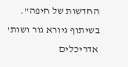החדשות של חיפה".
בשיתוף גיורא גור ושות' אדריכלים